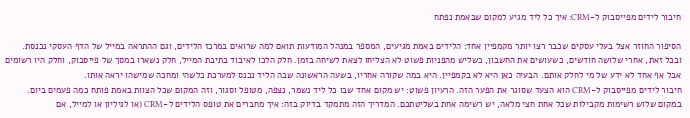חיבור לידים מפייסבוק ל-CRM: איך כל ליד מגיע למקום שבאמת נפתח

הסיפור החוזר אצל בעלי עסקים שכבר רצו יותר מקמפיין אחד: הלידים באמת מגיעים, המספר במנהל המודעות תואם למה שרואים במרכז הלידים, וגם ההתראה במייל של הדף העסקי נכנסת. ובכל זאת, אחרי שלושה חודשים, כשעושים את החשבון, כשליש מהפניות פשוט לא הצליחו לצאת לשיחה בזמן. חלק הלכו לאיבוד בתיבת המייל, חלק נשארו במסך של פייסבוק, וחלק היו רשומים אבל אף אחד לא ידע של מי לחלק אותם. הבעיה כאן היא לא בקמפיין. היא במה שקורה אחריו, בשעה הראשונה שבה הליד נכנס למערכת כלשהי ומחכה שמישהו יראה אותו.
חיבור לידים מפייסבוק ל-CRM הוא הצעד שסוגר את הפער הזה. הרעיון פשוט: יש מקום אחד שבו כל ליד נשמר, נצפה, מטופל וסגור, וזה המקום שכל הצוות באמת פותח כמה פעמים ביום. במקום שלוש רשימות מקבילות שכל אחת חצי מלאה, יש רשימה אחת בשליטתכם. המדריך הזה מתמקד בדיוק בזה: איך מחברים את טופס הלידים ל-CRM (או לגיליון או למייל, אם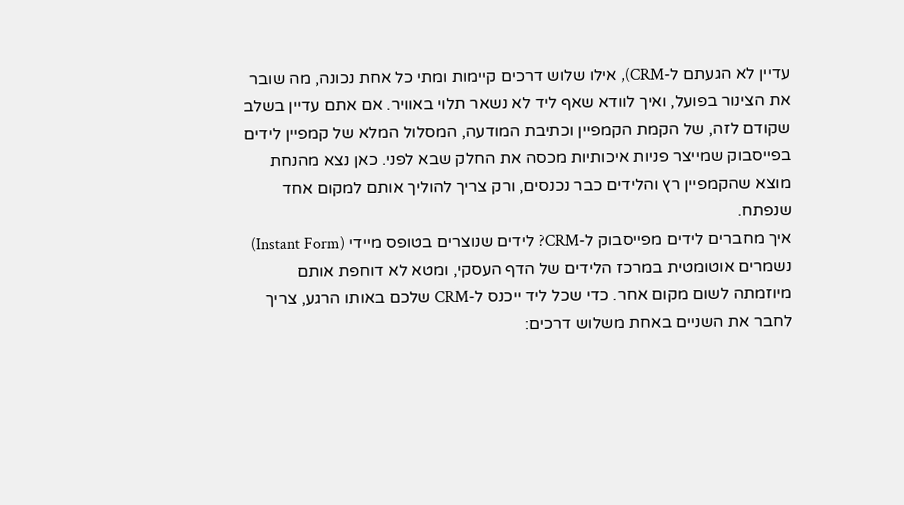עדיין לא הגעתם ל-CRM), אילו שלוש דרכים קיימות ומתי כל אחת נכונה, מה שובר את הצינור בפועל, ואיך לוודא שאף ליד לא נשאר תלוי באוויר. אם אתם עדיין בשלב שקודם לזה, של הקמת הקמפיין וכתיבת המודעה, המסלול המלא של קמפיין לידים בפייסבוק שמייצר פניות איכותיות מכסה את החלק שבא לפני. כאן נצא מהנחת מוצא שהקמפיין רץ והלידים כבר נכנסים, ורק צריך להוליך אותם למקום אחד שנפתח.
איך מחברים לידים מפייסבוק ל-CRM? לידים שנוצרים בטופס מיידי (Instant Form) נשמרים אוטומטית במרכז הלידים של הדף העסקי, ומטא לא דוחפת אותם מיוזמתה לשום מקום אחר. כדי שכל ליד ייכנס ל-CRM שלכם באותו הרגע, צריך לחבר את השניים באחת משלוש דרכים: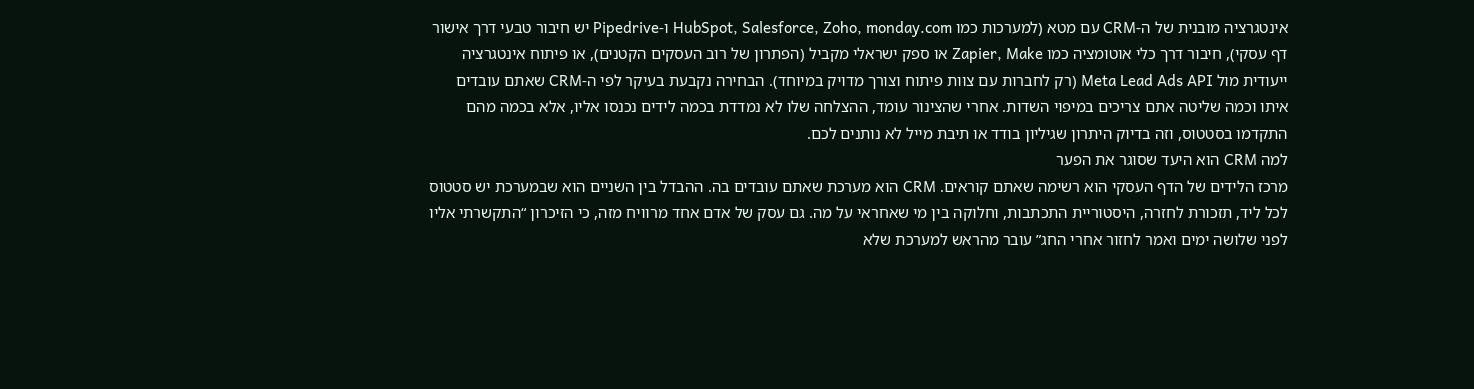אינטגרציה מובנית של ה-CRM עם מטא (למערכות כמו HubSpot, Salesforce, Zoho, monday.com ו-Pipedrive יש חיבור טבעי דרך אישור דף עסקי), חיבור דרך כלי אוטומציה כמו Zapier, Make או ספק ישראלי מקביל (הפתרון של רוב העסקים הקטנים), או פיתוח אינטגרציה ייעודית מול Meta Lead Ads API (רק לחברות עם צוות פיתוח וצורך מדויק במיוחד). הבחירה נקבעת בעיקר לפי ה-CRM שאתם עובדים איתו וכמה שליטה אתם צריכים במיפוי השדות. אחרי שהצינור עומד, ההצלחה שלו לא נמדדת בכמה לידים נכנסו אליו, אלא בכמה מהם התקדמו בסטטוס, וזה בדיוק היתרון שגיליון בודד או תיבת מייל לא נותנים לכם.
למה CRM הוא היעד שסוגר את הפער
מרכז הלידים של הדף העסקי הוא רשימה שאתם קוראים. CRM הוא מערכת שאתם עובדים בה. ההבדל בין השניים הוא שבמערכת יש סטטוס לכל ליד, תזכורת לחזרה, היסטוריית התכתבות, וחלוקה בין מי שאחראי על מה. גם עסק של אדם אחד מרוויח מזה, כי הזיכרון “התקשרתי אליו לפני שלושה ימים ואמר לחזור אחרי החג” עובר מהראש למערכת שלא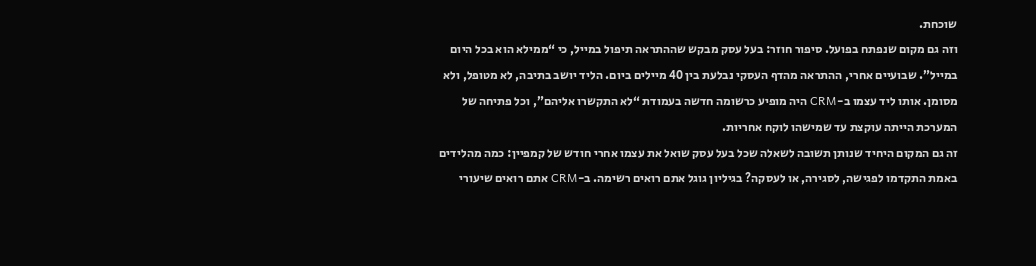שוכחת.
וזה גם מקום שנפתח בפועל. סיפור חוזר: בעל עסק מבקש שההתראה תיפול במייל, כי “ממילא הוא בכל היום במייל”. שבועיים אחרי, ההתראה מהדף העסקי נבלעת בין 40 מיילים ביום. הליד יושב בתיבה, לא מטופל, ולא מסומן. אותו ליד עצמו ב-CRM היה מופיע כרשומה חדשה בעמודת “לא התקשרו אליהם”, וכל פתיחה של המערכת הייתה עוקצת עד שמישהו לוקח אחריות.
זה גם המקום היחיד שנותן תשובה לשאלה שכל בעל עסק שואל את עצמו אחרי חודש של קמפיין: כמה מהלידים באמת התקדמו לפגישה, לסגירה, או לעסקה? בגיליון גוגל אתם רואים רשימה. ב-CRM אתם רואים שיעורי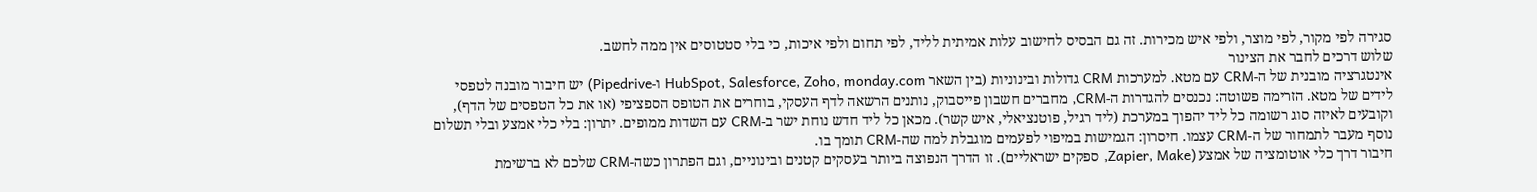סגירה לפי מקור, לפי מוצר, ולפי איש מכירות. זה גם הבסיס לחישוב עלות אמיתית לליד, לפי תחום ולפי איכות, כי בלי סטטוסים אין ממה לחשב.
שלוש דרכים לחבר את הצינור
אינטגרציה מובנית של ה-CRM עם מטא. למערכות CRM גדולות ובינוניות (בין השאר HubSpot, Salesforce, Zoho, monday.com ו-Pipedrive) יש חיבור מובנה לטפסי לידים של מטא. הזרימה פשוטה: נכנסים להגדרות ה-CRM, מחברים חשבון פייסבוק, נותנים הרשאה לדף העסקי, בוחרים את הטופס הספציפי (או את כל הטפסים של הדף), וקובעים לאיזה סוג רשומה כל ליד יהפוך במערכת (ליד רגיל, פוטנציאלי, איש קשר). מכאן כל ליד חדש נוחת ישר ב-CRM עם השדות ממופים. יתרון: בלי כלי אמצע ובלי תשלום נוסף מעבר לתמחור של ה-CRM עצמו. חיסרון: הגמישות במיפוי לפעמים מוגבלת למה שה-CRM תומך בו.
חיבור דרך כלי אוטומציה של אמצע (Zapier, Make, ספקים ישראליים). זו הדרך הנפוצה ביותר בעסקים קטנים ובינוניים, וגם הפתרון כשה-CRM שלכם לא ברשימת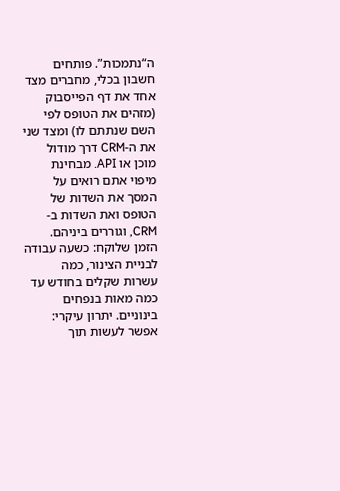ה“נתמכות”. פותחים חשבון בכלי, מחברים מצד אחד את דף הפייסבוק (מזהים את הטופס לפי השם שנתתם לו) ומצד שני את ה-CRM דרך מודול מוכן או API. מבחינת מיפוי אתם רואים על המסך את השדות של הטופס ואת השדות ב-CRM, וגוררים ביניהם. הזמן שלוקח: כשעה עבודה לבניית הצינור, כמה עשרות שקלים בחודש עד כמה מאות בנפחים בינוניים. יתרון עיקרי: אפשר לעשות תוך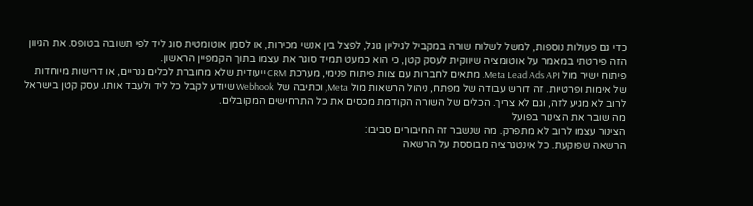כדי גם פעולות נוספות, למשל לשלוח שורה במקביל לגיליון גוגל, לפצל בין אנשי מכירות, או לסמן אוטומטית סוג ליד לפי תשובה בטופס. את הגיוון הזה פירטתי במאמר על אוטומציה שיווקית לעסק קטן, כי הוא כמעט תמיד סוגר את עצמו בתוך הקמפיין הראשון.
פיתוח ישיר מול Meta Lead Ads API. מתאים לחברות עם צוות פיתוח פנימי, מערכת CRM ייעודית שלא מחוברת לכלים גנריים, או דרישות מיוחדות של אימות ופרטיות. זה דורש עבודה של מפתח, ניהול הרשאות מול Meta, וכתיבה של Webhook שיודע לקבל כל ליד ולעבד אותו. עסק קטן בישראל לרוב לא מגיע לזה, וגם לא צריך. הכלים של השורה הקודמת מכסים את כל התרחישים המקובלים.
מה שובר את הצינור בפועל
הצינור עצמו לרוב לא מתפרק. מה שנשבר זה החיבורים סביבו:
הרשאה שפוקעת. כל אינטגרציה מבוססת על הרשאה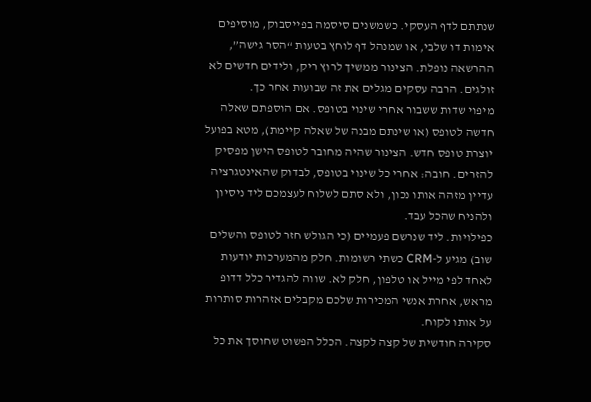שנתתם לדף העסקי. כשמשנים סיסמה בפייסבוק, מוסיפים אימות דו שלבי, או שמנהל דף לוחץ בטעות “הסר גישה”, ההרשאה נופלת. הצינור ממשיך לרוץ ריק, ולידים חדשים לא זולגים. הרבה עסקים מגלים את זה שבועות אחר כך.
מיפוי שדות ששבור אחרי שינוי בטופס. אם הוספתם שאלה חדשה לטופס (או שינתם מבנה של שאלה קיימת), מטא בפועל יוצרת טופס חדש. הצינור שהיה מחובר לטופס הישן מפסיק להזרים. חובה: אחרי כל שינוי בטופס, לבדוק שהאינטגרציה עדיין מזהה אותו נכון, ולא סתם לשלוח לעצמכם ליד ניסיון ולהניח שהכל עבד.
כפילויות. ליד שנרשם פעמיים (כי הגולש חזר לטופס והשלים שוב) מגיע ל-CRM כשתי רשומות. חלק מהמערכות יודעות לאחד לפי מייל או טלפון, חלק לא. שווה להגדיר כלל דדופ מראש, אחרת אנשי המכירות שלכם מקבלים אזהרות סותרות על אותו לקוח.
סקירה חודשית של קצה לקצה. הכלל הפשוט שחוסך את כל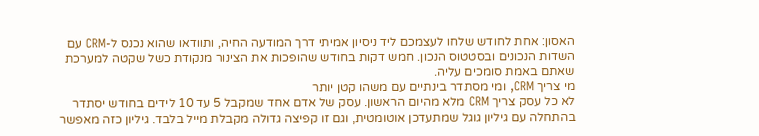האסון: אחת לחודש שלחו לעצמכם ליד ניסיון אמיתי דרך המודעה החיה, ותוודאו שהוא נכנס ל-CRM עם השדות הנכונים ובסטטוס הנכון. חמש דקות בחודש שהופכות את הצינור מנקודת כשל שקטה למערכת שאתם באמת סומכים עליה.
מי צריך CRM, ומי מסתדר בינתיים עם משהו קטן יותר
לא כל עסק צריך CRM מלא מהיום הראשון. עסק של אדם אחד שמקבל 5 עד 10 לידים בחודש יסתדר בהתחלה עם גיליון גוגל שמתעדכן אוטומטית, וגם זו קפיצה גדולה מקבלת מייל בלבד. גיליון כזה מאפשר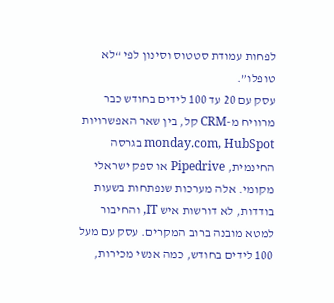לפחות עמודת סטטוס וסינון לפי “לא טופלו”.
עסק עם 20 עד 100 לידים בחודש כבר מרוויח מ-CRM קל, בין שאר האפשרויות monday.com, HubSpot בגרסה החינמית, Pipedrive או ספק ישראלי מקומי. אלה מערכות שנפתחות בשעות בודדות, לא דורשות איש IT, והחיבור למטא מובנה ברוב המקרים. עסק עם מעל 100 לידים בחודש, כמה אנשי מכירות,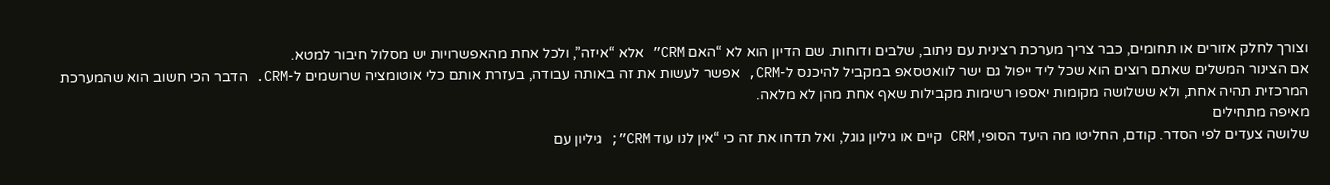וצורך לחלק אזורים או תחומים, כבר צריך מערכת רצינית עם ניתוב, שלבים ודוחות. שם הדיון הוא לא “האם CRM” אלא “איזה”, ולכל אחת מהאפשרויות יש מסלול חיבור למטא.
אם הצינור המשלים שאתם רוצים הוא שכל ליד ייפול גם ישר לוואטסאפ במקביל להיכנס ל-CRM, אפשר לעשות את זה באותה עבודה, בעזרת אותם כלי אוטומציה שרושמים ל-CRM. הדבר הכי חשוב הוא שהמערכת המרכזית תהיה אחת, ולא ששלושה מקומות יאספו רשימות מקבילות שאף אחת מהן לא מלאה.
מאיפה מתחילים
שלושה צעדים לפי הסדר. קודם, החליטו מה היעד הסופי, CRM קיים או גיליון גוגל, ואל תדחו את זה כי “אין לנו עוד CRM”; גיליון עם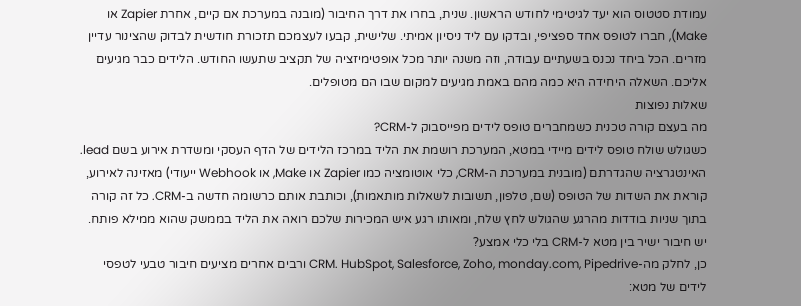עמודת סטטוס הוא יעד לגיטימי לחודש הראשון. שנית, בחרו את דרך החיבור (מובנה במערכת אם קיים, אחרת Zapier או Make), חברו לטופס אחד ספציפי, ובדקו עם ליד ניסיון אמיתי. שלישית, קבעו לעצמכם תזכורת חודשית לבדוק שהצינור עדיין מזרים. הכל ביחד נכנס בשעתיים עבודה, וזה משנה יותר מכל אופטימיזציה של תקציב שתעשו החודש. הלידים כבר מגיעים אליכם. השאלה היחידה היא כמה מהם באמת מגיעים למקום שבו הם מטופלים.
שאלות נפוצות
מה בעצם קורה טכנית כשמחברים טופס לידים מפייסבוק ל-CRM?
כשגולש שולח טופס לידים מיידי במטא, המערכת רושמת את הליד במרכז הלידים של הדף העסקי ומשדרת אירוע בשם lead. האינטגרציה שהגדרתם (מובנית במערכת ה-CRM, כלי אוטומציה כמו Zapier או Make, או Webhook ייעודי) מאזינה לאירוע, קוראת את השדות של הטופס (שם, טלפון, תשובות לשאלות מותאמות), וכותבת אותם כרשומה חדשה ב-CRM. כל זה קורה בתוך שניות בודדות מהרגע שהגולש לחץ שלח, ומאותו רגע איש המכירות שלכם רואה את הליד בממשק שהוא ממילא פותח.
יש חיבור ישיר בין מטא ל-CRM בלי כלי אמצע?
כן, לחלק מה-CRM. HubSpot, Salesforce, Zoho, monday.com, Pipedrive ורבים אחרים מציעים חיבור טבעי לטפסי לידים של מטא: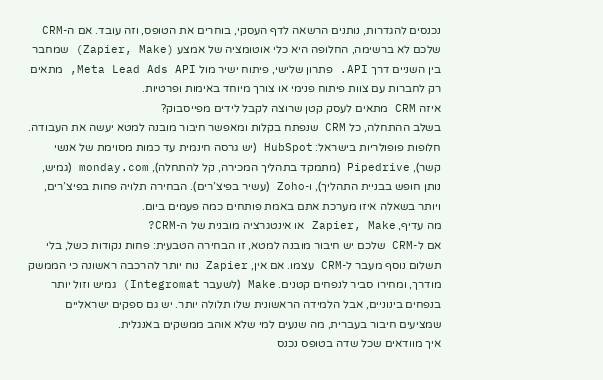נכנסים להגדרות, נותנים הרשאה לדף העסקי, בוחרים את הטופס, וזה עובד. אם ה-CRM שלכם לא ברשימה, החלופה היא כלי אוטומציה של אמצע (Zapier, Make) שמחבר בין השניים דרך API. פתרון שלישי, פיתוח ישיר מול Meta Lead Ads API, מתאים רק לחברות עם צוות פיתוח פנימי או צורך מיוחד באימות ופרטיות.
איזה CRM מתאים לעסק קטן שרוצה לקבל לידים מפייסבוק?
בשלב ההתחלה, כל CRM שנפתח בקלות ומאפשר חיבור מובנה למטא יעשה את העבודה. חלופות פופולריות בישראל: HubSpot (יש גרסה חינמית עד כמות מסוימת של אנשי קשר), Pipedrive (מתמקד בתהליך המכירה, קל להתחלה), monday.com (גמיש, נותן חופש בבניית התהליך), ו-Zoho (עשיר בפיצ’רים). הבחירה תלויה פחות בפיצ’רים, ויותר בשאלה איזו מערכת אתם באמת פותחים כמה פעמים ביום.
מה עדיף, Zapier, Make או אינטגרציה מובנית של ה-CRM?
אם ל-CRM שלכם יש חיבור מובנה למטא, זו הבחירה הטבעית: פחות נקודות כשל, בלי תשלום נוסף מעבר ל-CRM עצמו. אם אין, Zapier נוח יותר להרכבה ראשונה כי הממשק מודרך, ומחירו סביר לנפחים קטנים. Make (לשעבר Integromat) גמיש וזול יותר בנפחים בינוניים, אבל הלמידה הראשונית שלו תלולה יותר. יש גם ספקים ישראליים שמציעים חיבור בעברית, מה שנעים למי שלא אוהב ממשקים באנגלית.
איך מוודאים שכל שדה בטופס נכנס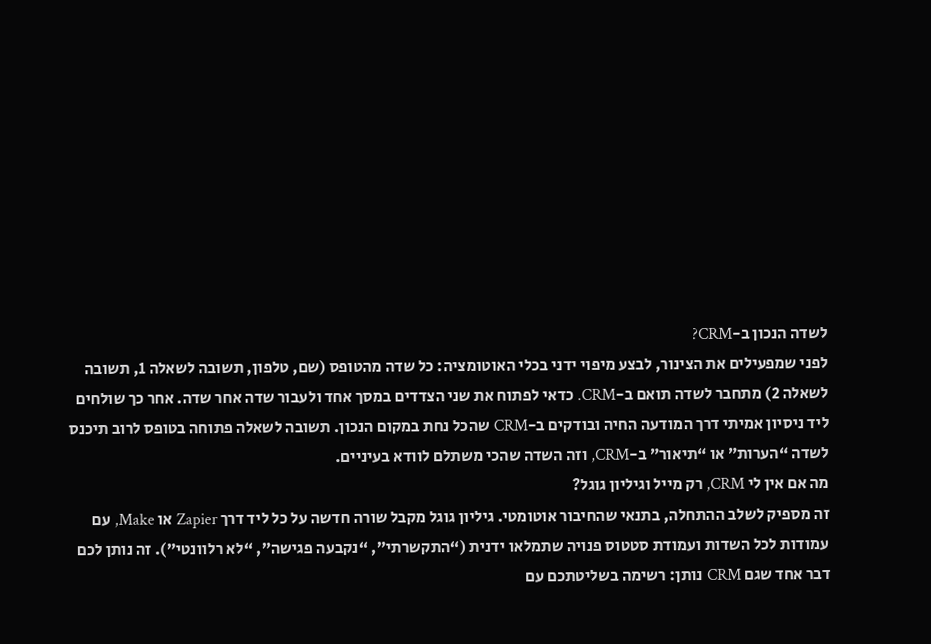לשדה הנכון ב-CRM?
לפני שמפעילים את הצינור, לבצע מיפוי ידני בכלי האוטומציה: כל שדה מהטופס (שם, טלפון, תשובה לשאלה 1, תשובה לשאלה 2) מתחבר לשדה תואם ב-CRM. כדאי לפתוח את שני הצדדים במסך אחד ולעבור שדה אחר שדה. אחר כך שולחים ליד ניסיון אמיתי דרך המודעה החיה ובודקים ב-CRM שהכל נחת במקום הנכון. תשובה לשאלה פתוחה בטופס לרוב תיכנס לשדה “הערות” או “תיאור” ב-CRM, וזה השדה שהכי משתלם לוודא בעיניים.
מה אם אין לי CRM, רק מייל וגיליון גוגל?
זה מספיק לשלב ההתחלה, בתנאי שהחיבור אוטומטי. גיליון גוגל מקבל שורה חדשה על כל ליד דרך Zapier או Make, עם עמודות לכל השדות ועמודת סטטוס פנויה שתמלאו ידנית (“התקשרתי”, “נקבעה פגישה”, “לא רלוונטי”). זה נותן לכם דבר אחד שגם CRM נותן: רשימה בשליטתכם עם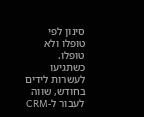סינון לפי טופלו ולא טופלו. כשתגיעו לעשרות לידים בחודש, שווה לעבור ל-CRM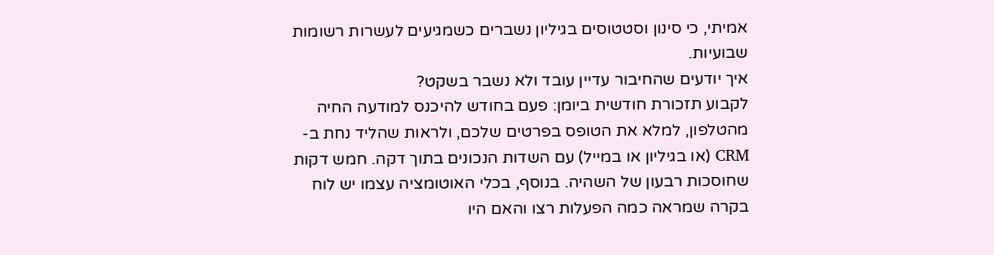אמיתי, כי סינון וסטטוסים בגיליון נשברים כשמגיעים לעשרות רשומות שבועיות.
איך יודעים שהחיבור עדיין עובד ולא נשבר בשקט?
לקבוע תזכורת חודשית ביומן: פעם בחודש להיכנס למודעה החיה מהטלפון, למלא את הטופס בפרטים שלכם, ולראות שהליד נחת ב-CRM (או בגיליון או במייל) עם השדות הנכונים בתוך דקה. חמש דקות שחוסכות רבעון של השהיה. בנוסף, בכלי האוטומציה עצמו יש לוח בקרה שמראה כמה הפעלות רצו והאם היו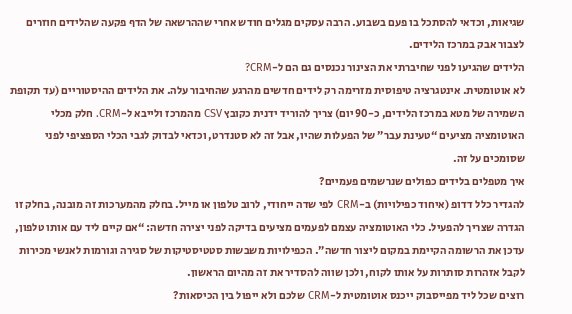שגיאות, וכדאי להסתכל בו פעם בשבוע. הרבה עסקים מגלים חודש אחרי שההרשאה של הדף פקעה שהלידים חוזרים לצבור אבק במרכז הלידים.
הלידים שהגיעו לפני שחיברתי את הצינור נכנסים גם הם ל-CRM?
לא אוטומטית. אינטגרציה טיפוסית מזרימה רק לידים חדשים מהרגע שהחיבור עלה. את הלידים ההיסטוריים (עד תקופת השמירה של מטא במרכז הלידים, כ-90 יום) צריך להוריד ידנית כקובץ CSV מהמרכז ולייבא ל-CRM. חלק מכלי האוטומציה מציעים “טעינת עבר” של הפעלות שהיו, אבל זה לא סטנדרט, וכדאי לבדוק לגבי הכלי הספציפי לפני שסומכים על זה.
איך מטפלים בלידים כפולים שנרשמים פעמיים?
להגדיר כלל דדופ (איחוד כפילויות) ב-CRM לפי שדה ייחודי, לרוב טלפון או מייל. בחלק מהמערכות זה מובנה, בחלק זו הגדרה שצריך להפעיל. כלי האוטומציה עצמם לפעמים מציעים בדיקה לפני יצירה חדשה: “אם קיים ליד עם אותו טלפון, עדכן את הרשומה הקיימת במקום ליצור חדשה”. הכפילויות משבשות סטטיסטיקות של סגירה וגורמות לאנשי מכירות לקבל אזהרות סותרות על אותו לקוח, ולכן שווה להסדיר את זה מהיום הראשון.
רוצים שכל ליד מפייסבוק ייכנס אוטומטית ל-CRM שלכם ולא ייפול בין הכיסאות?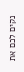נקים לכם את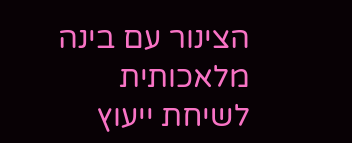הצינור עם בינה מלאכותית
לשיחת ייעוץ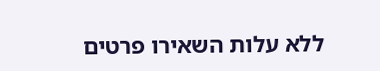ללא עלות השאירו פרטים